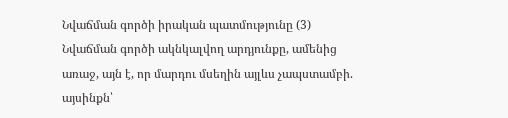Նվաճման գործի իրական պատմությունը (3)
Նվաճման գործի ակնկալվող արդյունքը, ամենից առաջ, այն է, որ մարդու մսեղին այլևս չապստամբի. այսինքն՝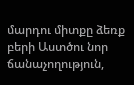մարդու միտքը ձեռք բերի Աստծու նոր ճանաչողություն,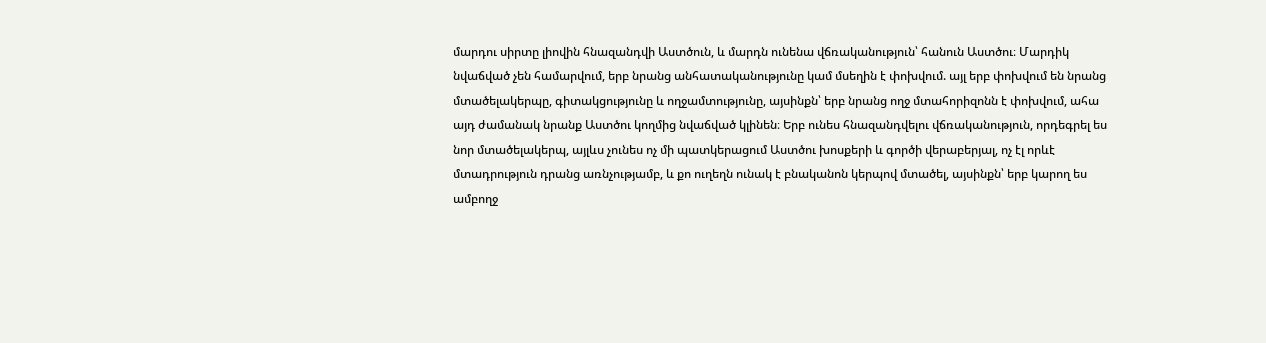մարդու սիրտը լիովին հնազանդվի Աստծուն, և մարդն ունենա վճռականություն՝ հանուն Աստծու։ Մարդիկ նվաճված չեն համարվում, երբ նրանց անհատականությունը կամ մսեղին է փոխվում. այլ երբ փոխվում են նրանց մտածելակերպը, գիտակցությունը և ողջամտությունը, այսինքն՝ երբ նրանց ողջ մտահորիզոնն է փոխվում, ահա այդ ժամանակ նրանք Աստծու կողմից նվաճված կլինեն։ Երբ ունես հնազանդվելու վճռականություն, որդեգրել ես նոր մտածելակերպ, այլևս չունես ոչ մի պատկերացում Աստծու խոսքերի և գործի վերաբերյալ, ոչ էլ որևէ մտադրություն դրանց առնչությամբ, և քո ուղեղն ունակ է բնականոն կերպով մտածել, այսինքն՝ երբ կարող ես ամբողջ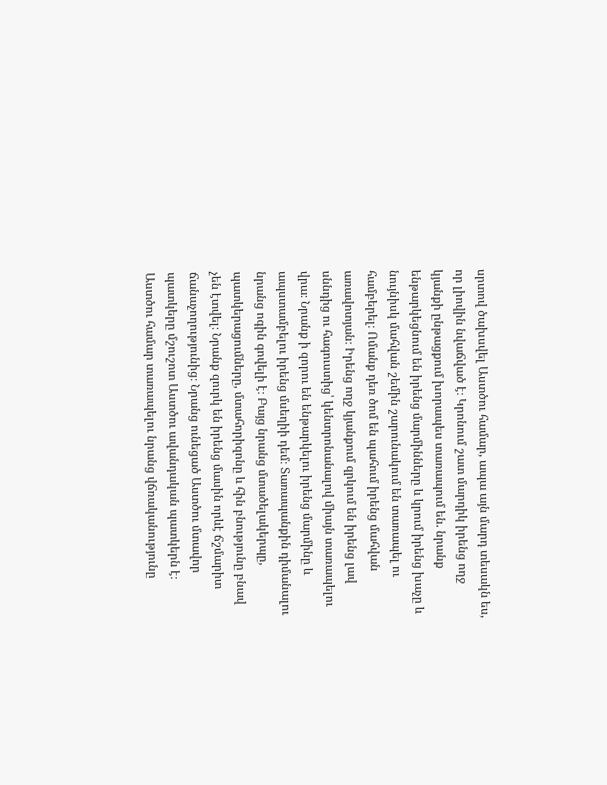սրտով ծախսվել Աստծու համար, ապա այն մարդ տեսակն ես, որ լիովին նվաճված է։ Կրոնում շատ մարդիկ իրենց ողջ կյանքի ընթացքում խորապես տառապում են. նրանք ենթարկեցնում են իրենց մարմինները և կրում իրենց խաչը և նույնիսկ մահվան շեմին շարունակում են տառապել ու համբերել։ Ոմանք դեռ ծոմ են պահում իրենց մահվան առավոտյան։ Իրենց ողջ կյանքում զրկում են իրենց լավ սննդից ու հագուստից՝ կենտրոնանալով միայն տառապելու վրա։ Նրանք ի զորու են ենթարկելու իրենց մարմինը և ապստամբելու իրենց մսեղիի դեմ։ Տառապանքին դիմանալու նրանց ոգին գովելի է։ Բայց նրանց մտածելակերպը, պատկերացումները, մտահորիզոնը և հին բնությունը բնավ չեն էտվել։ Նրանք զուրկ են իրենց մասին որևէ ճշմարիտ ճանաչողությունից։ Նրանց ունեցած Աստծու մտավոր պատկերը մշուշոտ Աստծու ավանդական պատկերն է։ Աստծու համար տառապելու նրանց վճռականությունը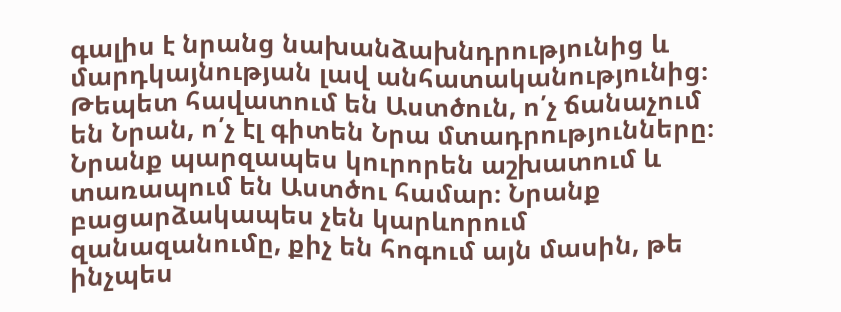գալիս է նրանց նախանձախնդրությունից և մարդկայնության լավ անհատականությունից։ Թեպետ հավատում են Աստծուն, ո՛չ ճանաչում են Նրան, ո՛չ էլ գիտեն Նրա մտադրությունները։ Նրանք պարզապես կուրորեն աշխատում և տառապում են Աստծու համար։ Նրանք բացարձակապես չեն կարևորում զանազանումը, քիչ են հոգում այն մասին, թե ինչպես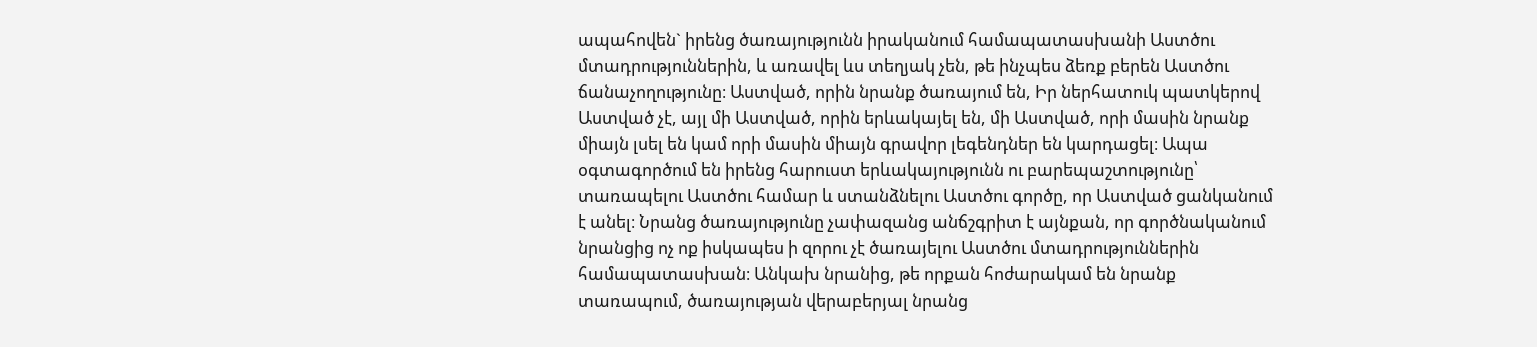ապահովեն` իրենց ծառայությունն իրականում համապատասխանի Աստծու մտադրություններին, և առավել ևս տեղյակ չեն, թե ինչպես ձեռք բերեն Աստծու ճանաչողությունը։ Աստված, որին նրանք ծառայում են, Իր ներհատուկ պատկերով Աստված չէ, այլ մի Աստված, որին երևակայել են, մի Աստված, որի մասին նրանք միայն լսել են կամ որի մասին միայն գրավոր լեգենդներ են կարդացել։ Ապա օգտագործում են իրենց հարուստ երևակայությունն ու բարեպաշտությունը՝ տառապելու Աստծու համար և ստանձնելու Աստծու գործը, որ Աստված ցանկանում է անել։ Նրանց ծառայությունը չափազանց անճշգրիտ է այնքան, որ գործնականում նրանցից ոչ ոք իսկապես ի զորու չէ ծառայելու Աստծու մտադրություններին համապատասխան։ Անկախ նրանից, թե որքան հոժարակամ են նրանք տառապում, ծառայության վերաբերյալ նրանց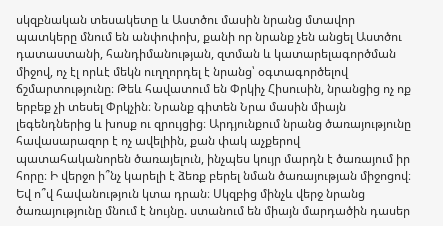սկզբնական տեսակետը և Աստծու մասին նրանց մտավոր պատկերը մնում են անփոփոխ, քանի որ նրանք չեն անցել Աստծու դատաստանի, հանդիմանության, զտման և կատարելագործման միջով, ոչ էլ որևէ մեկն ուղղորդել է նրանց՝ օգտագործելով ճշմարտությունը։ Թեև հավատում են Փրկիչ Հիսուսին, նրանցից ոչ ոք երբեք չի տեսել Փրկչին։ Նրանք գիտեն Նրա մասին միայն լեգենդներից և խոսք ու զրույցից։ Արդյունքում նրանց ծառայությունը հավասարազոր է ոչ ավելիին, քան փակ աչքերով պատահականորեն ծառայելուն, ինչպես կույր մարդն է ծառայում իր հորը։ Ի վերջո ի՞նչ կարելի է ձեռք բերել նման ծառայության միջոցով։ Եվ ո՞վ հավանություն կտա դրան։ Սկզբից մինչև վերջ նրանց ծառայությունը մնում է նույնը. ստանում են միայն մարդածին դասեր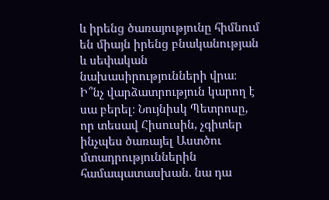և իրենց ծառայությունը հիմնում են միայն իրենց բնականության և սեփական նախասիրությունների վրա։ Ի՞նչ վարձատրություն կարող է սա բերել։ Նույնիսկ Պետրոսը, որ տեսավ Հիսուսին, չգիտեր ինչպես ծառայել Աստծու մտադրություններին համապատասխան. նա դա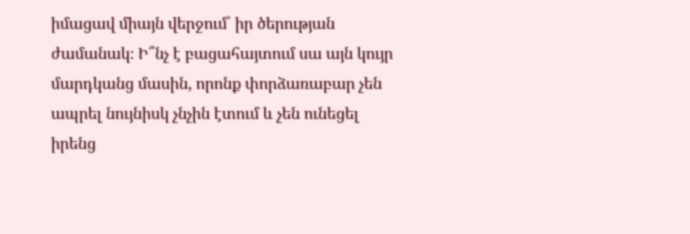իմացավ միայն վերջում՝ իր ծերության ժամանակ։ Ի՞նչ է բացահայտում սա այն կույր մարդկանց մասին, որոնք փորձառաբար չեն ապրել նույնիսկ չնչին էտում և չեն ունեցել իրենց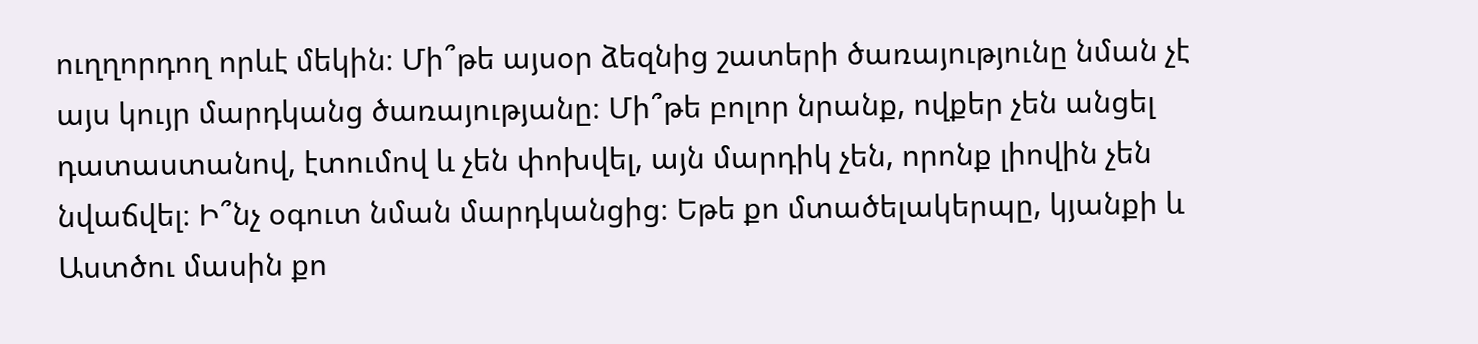ուղղորդող որևէ մեկին։ Մի՞թե այսօր ձեզնից շատերի ծառայությունը նման չէ այս կույր մարդկանց ծառայությանը։ Մի՞թե բոլոր նրանք, ովքեր չեն անցել դատաստանով, էտումով և չեն փոխվել, այն մարդիկ չեն, որոնք լիովին չեն նվաճվել։ Ի՞նչ օգուտ նման մարդկանցից։ Եթե քո մտածելակերպը, կյանքի և Աստծու մասին քո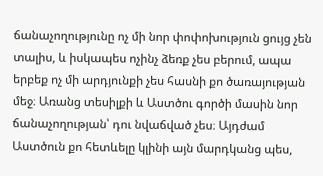ճանաչողությունը ոչ մի նոր փոփոխություն ցույց չեն տալիս, և իսկապես ոչինչ ձեռք չես բերում, ապա երբեք ոչ մի արդյունքի չես հասնի քո ծառայության մեջ։ Առանց տեսիլքի և Աստծու գործի մասին նոր ճանաչողության՝ դու նվաճված չես։ Այդժամ Աստծուն քո հետևելը կլինի այն մարդկանց պես,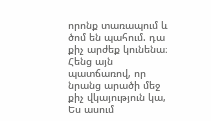որոնք տառապում և ծոմ են պահում. դա քիչ արժեք կունենա։ Հենց այն պատճառով, որ նրանց արածի մեջ քիչ վկայություն կա, Ես ասում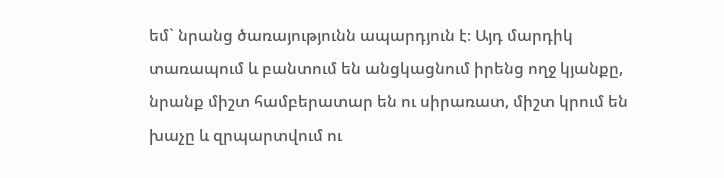եմ` նրանց ծառայությունն ապարդյուն է։ Այդ մարդիկ տառապում և բանտում են անցկացնում իրենց ողջ կյանքը, նրանք միշտ համբերատար են ու սիրառատ, միշտ կրում են խաչը և զրպարտվում ու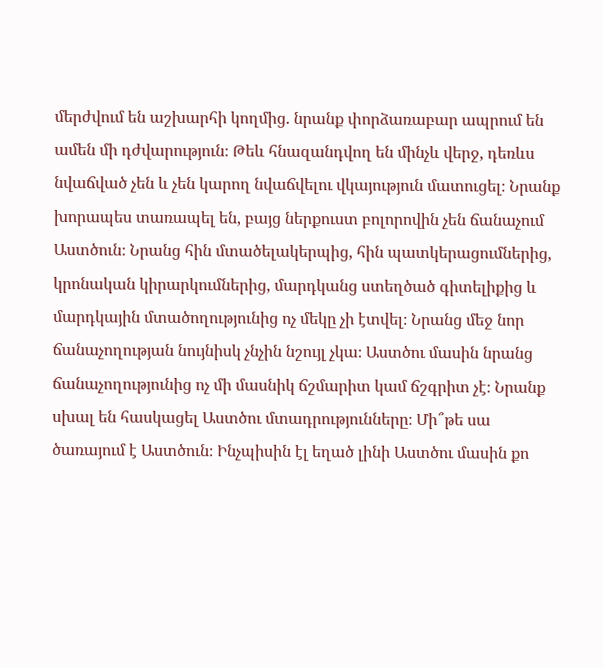մերժվում են աշխարհի կողմից. նրանք փորձառաբար ապրում են ամեն մի դժվարություն։ Թեև հնազանդվող են մինչև վերջ, դեռևս նվաճված չեն և չեն կարող նվաճվելու վկայություն մատուցել։ Նրանք խորապես տառապել են, բայց ներքուստ բոլորովին չեն ճանաչում Աստծուն։ Նրանց հին մտածելակերպից, հին պատկերացումներից, կրոնական կիրարկումներից, մարդկանց ստեղծած գիտելիքից և մարդկային մտածողությունից ոչ մեկը չի էտվել։ Նրանց մեջ նոր ճանաչողության նույնիսկ չնչին նշույլ չկա։ Աստծու մասին նրանց ճանաչողությունից ոչ մի մասնիկ ճշմարիտ կամ ճշգրիտ չէ։ Նրանք սխալ են հասկացել Աստծու մտադրությունները։ Մի՞թե սա ծառայում է Աստծուն։ Ինչպիսին էլ եղած լինի Աստծու մասին քո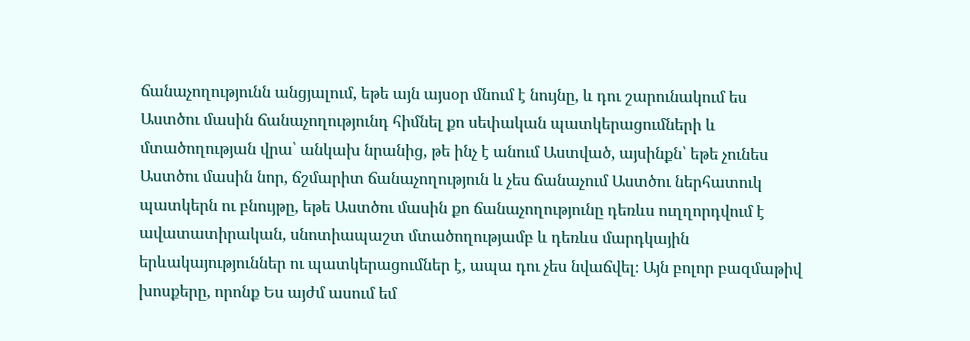ճանաչողությունն անցյալում, եթե այն այսօր մնում է նույնը, և դու շարունակում ես Աստծու մասին ճանաչողությունդ հիմնել քո սեփական պատկերացումների և մտածողության վրա՝ անկախ նրանից, թե ինչ է անում Աստված, այսինքն՝ եթե չունես Աստծու մասին նոր, ճշմարիտ ճանաչողություն և չես ճանաչում Աստծու ներհատուկ պատկերն ու բնույթը, եթե Աստծու մասին քո ճանաչողությունը դեռևս ուղղորդվում է ավատատիրական, սնոտիապաշտ մտածողությամբ և դեռևս մարդկային երևակայություններ ու պատկերացումներ է, ապա դու չես նվաճվել։ Այն բոլոր բազմաթիվ խոսքերը, որոնք Ես այժմ ասում եմ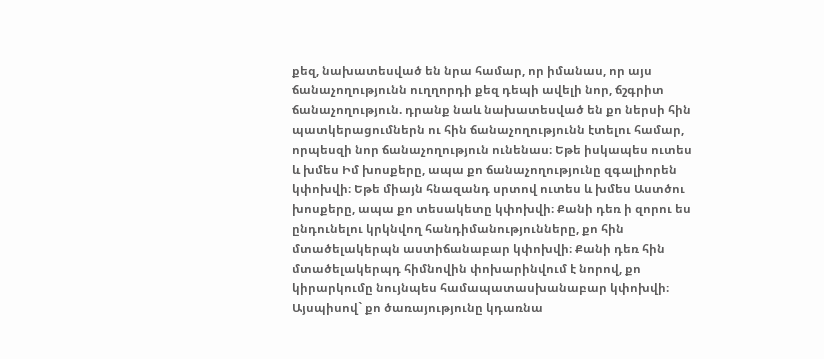քեզ, նախատեսված են նրա համար, որ իմանաս, որ այս ճանաչողությունն ուղղորդի քեզ դեպի ավելի նոր, ճշգրիտ ճանաչողություն. դրանք նաև նախատեսված են քո ներսի հին պատկերացումներն ու հին ճանաչողությունն էտելու համար, որպեսզի նոր ճանաչողություն ունենաս։ Եթե իսկապես ուտես և խմես Իմ խոսքերը, ապա քո ճանաչողությունը զգալիորեն կփոխվի։ Եթե միայն հնազանդ սրտով ուտես և խմես Աստծու խոսքերը, ապա քո տեսակետը կփոխվի։ Քանի դեռ ի զորու ես ընդունելու կրկնվող հանդիմանությունները, քո հին մտածելակերպն աստիճանաբար կփոխվի։ Քանի դեռ հին մտածելակերպդ հիմնովին փոխարինվում է նորով, քո կիրարկումը նույնպես համապատասխանաբար կփոխվի։ Այսպիսով` քո ծառայությունը կդառնա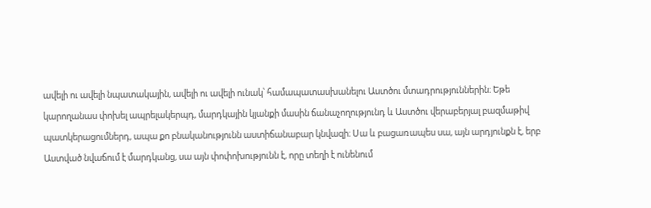ավելի ու ավելի նպատակային, ավելի ու ավելի ունակ՝ համապատասխանելու Աստծու մտադրություններին։ Եթե կարողանաս փոխել ապրելակերպդ, մարդկային կյանքի մասին ճանաչողությունդ և Աստծու վերաբերյալ բազմաթիվ պատկերացումներդ, ապա քո բնականությունն աստիճանաբար կնվազի։ Սա և բացառապես սա, այն արդյունքն է, երբ Աստված նվաճում է մարդկանց, սա այն փոփոխությունն է, որը տեղի է ունենում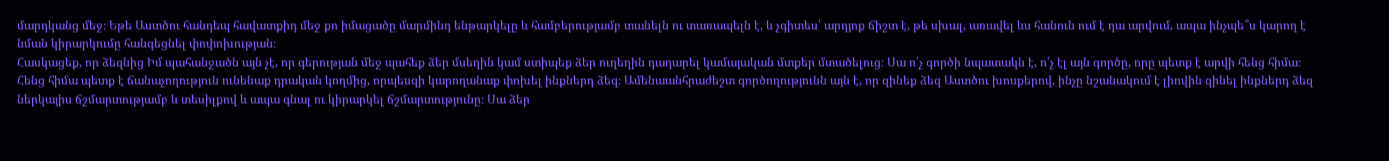մարդկանց մեջ։ Եթե Աստծու հանդեպ հավատքիդ մեջ քո իմացածը մարմինդ ենթարկելը և համբերությամբ տանելն ու տառապելն է, և չգիտես՝ արդյոք ճիշտ է, թե սխալ, առավել ևս հանուն ում է դա արվում, ապա ինչպե՞ս կարող է նման կիրարկումը հանգեցնել փոփոխության։
Հասկացեք, որ ձեզնից Իմ պահանջածն այն չէ, որ գերության մեջ պահեք ձեր մսեղին կամ ստիպեք ձեր ուղեղին դադարել կամայական մտքեր մտածելուց։ Սա ո՛չ գործի նպատակն է, ո՛չ էլ այն գործը, որը պետք է արվի հենց հիմա։ Հենց հիմա պետք է ճանաչողություն ունենաք դրական կողմից, որպեսզի կարողանաք փոխել ինքներդ ձեզ։ Ամենաանհրաժեշտ գործողությունն այն է, որ զինեք ձեզ Աստծու խոսքերով, ինչը նշանակում է լիովին զինել ինքներդ ձեզ ներկայիս ճշմարտությամբ և տեսիլքով և ապա գնալ ու կիրարկել ճշմարտությունը։ Սա ձեր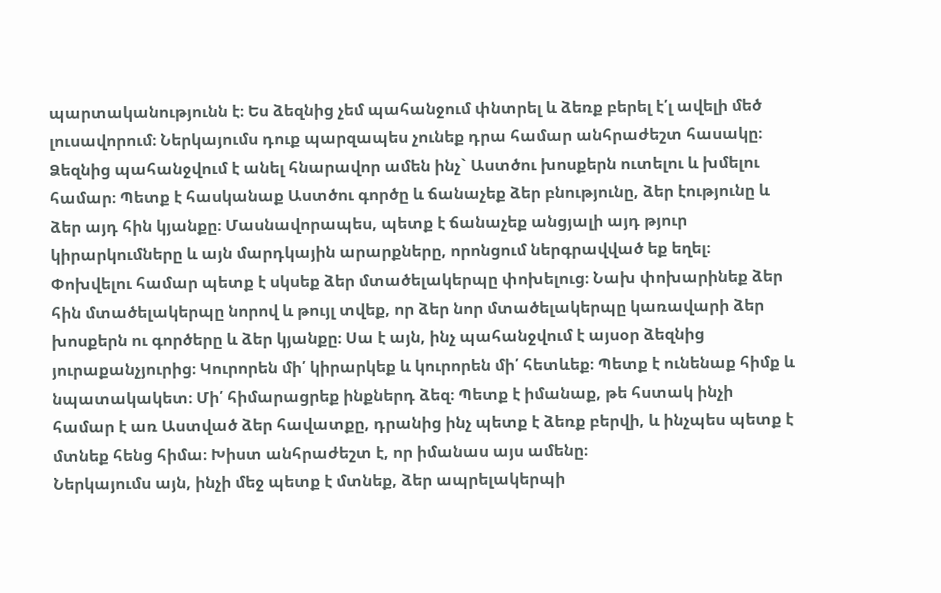պարտականությունն է։ Ես ձեզնից չեմ պահանջում փնտրել և ձեռք բերել է՛լ ավելի մեծ լուսավորում։ Ներկայումս դուք պարզապես չունեք դրա համար անհրաժեշտ հասակը։ Ձեզնից պահանջվում է անել հնարավոր ամեն ինչ` Աստծու խոսքերն ուտելու և խմելու համար։ Պետք է հասկանաք Աստծու գործը և ճանաչեք ձեր բնությունը, ձեր էությունը և ձեր այդ հին կյանքը։ Մասնավորապես, պետք է ճանաչեք անցյալի այդ թյուր կիրարկումները և այն մարդկային արարքները, որոնցում ներգրավված եք եղել։ Փոխվելու համար պետք է սկսեք ձեր մտածելակերպը փոխելուց։ Նախ փոխարինեք ձեր հին մտածելակերպը նորով և թույլ տվեք, որ ձեր նոր մտածելակերպը կառավարի ձեր խոսքերն ու գործերը և ձեր կյանքը։ Սա է այն, ինչ պահանջվում է այսօր ձեզնից յուրաքանչյուրից։ Կուրորեն մի՛ կիրարկեք և կուրորեն մի՛ հետևեք։ Պետք է ունենաք հիմք և նպատակակետ։ Մի՛ հիմարացրեք ինքներդ ձեզ։ Պետք է իմանաք, թե հստակ ինչի համար է առ Աստված ձեր հավատքը, դրանից ինչ պետք է ձեռք բերվի, և ինչպես պետք է մտնեք հենց հիմա։ Խիստ անհրաժեշտ է, որ իմանաս այս ամենը։
Ներկայումս այն, ինչի մեջ պետք է մտնեք, ձեր ապրելակերպի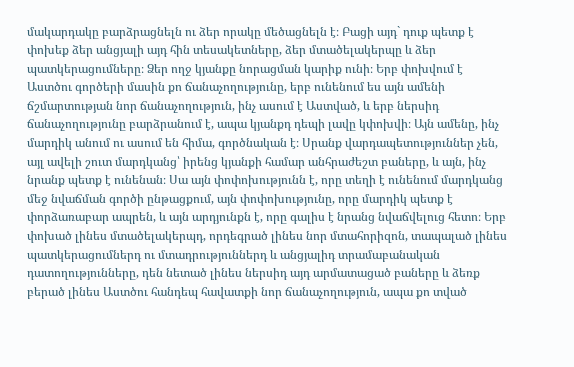մակարդակը բարձրացնելն ու ձեր որակը մեծացնելն է։ Բացի այդ` դուք պետք է փոխեք ձեր անցյալի այդ հին տեսակետները, ձեր մտածելակերպը և ձեր պատկերացումները։ Ձեր ողջ կյանքը նորացման կարիք ունի։ Երբ փոխվում է Աստծու գործերի մասին քո ճանաչողությունը, երբ ունենում ես այն ամենի ճշմարտության նոր ճանաչողություն, ինչ ասում է Աստված, և երբ ներսիդ ճանաչողությունը բարձրանում է, ապա կյանքդ դեպի լավը կփոխվի։ Այն ամենը, ինչ մարդիկ անում ու ասում են հիմա, գործնական է։ Սրանք վարդապետություններ չեն, այլ ավելի շուտ մարդկանց՝ իրենց կյանքի համար անհրաժեշտ բաները, և այն, ինչ նրանք պետք է ունենան։ Սա այն փոփոխությունն է, որը տեղի է ունենում մարդկանց մեջ նվաճման գործի ընթացքում, այն փոփոխությունը, որը մարդիկ պետք է փորձառաբար ապրեն, և այն արդյունքն է, որը գալիս է նրանց նվաճվելուց հետո։ Երբ փոխած լինես մտածելակերպդ, որդեգրած լինես նոր մտահորիզոն, տապալած լինես պատկերացումներդ ու մտադրություններդ և անցյալիդ տրամաբանական դատողությունները, դեն նետած լինես ներսիդ այդ արմատացած բաները և ձեռք բերած լինես Աստծու հանդեպ հավատքի նոր ճանաչողություն, ապա քո տված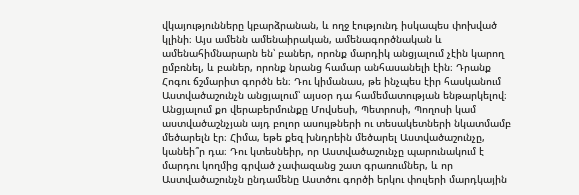վկայությունները կբարձրանան, և ողջ էությունդ իսկապես փոխված կլինի։ Այս ամենն ամենաիրական, ամենագործնական և ամենահիմնարարն են՝ բաներ, որոնք մարդիկ անցյալում չէին կարող ըմբռնել, և բաներ, որոնք նրանց համար անհասանելի էին։ Դրանք Հոգու ճշմարիտ գործն են։ Դու կիմանաս, թե ինչպես էիր հասկանում Աստվածաշունչն անցյալում՝ այսօր դա համեմատության ենթարկելով։ Անցյալում քո վերաբերմունքը Մովսեսի, Պետրոսի, Պողոսի կամ աստվածաշնչյան այդ բոլոր ասույթների ու տեսակետների նկատմամբ մեծարելն էր։ Հիմա, եթե քեզ խնդրեին մեծարել Աստվածաշունչը, կանեի՞ր դա։ Դու կտեսնեիր, որ Աստվածաշունչը պարունակում է մարդու կողմից գրված չափազանց շատ գրառումներ, և որ Աստվածաշունչն ընդամենը Աստծու գործի երկու փուլերի մարդկային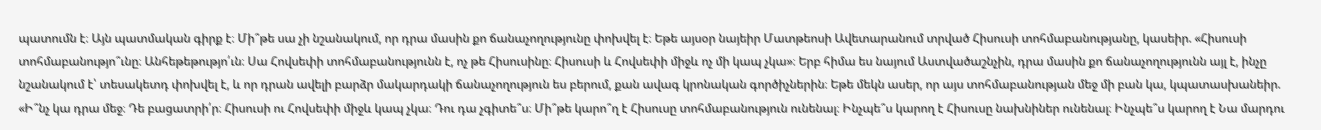պատումն է։ Այն պատմական գիրք է։ Մի՞թե սա չի նշանակում, որ դրա մասին քո ճանաչողությունը փոխվել է։ Եթե այսօր նայեիր Մատթեոսի Ավետարանում տրված Հիսուսի տոհմաբանությանը, կասեիր. «Հիսուսի տոհմաբանությո՞ւնը։ Անհեթեթությո՛ւն։ Սա Հովսեփի տոհմաբանությունն է, ոչ թե Հիսուսինը։ Հիսուսի և Հովսեփի միջև ոչ մի կապ չկա»։ Երբ հիմա ես նայում Աստվածաշնչին, դրա մասին քո ճանաչողությունն այլ է, ինչը նշանակում է՝ տեսակետդ փոխվել է, և որ դրան ավելի բարձր մակարդակի ճանաչողություն ես բերում, քան ավագ կրոնական գործիչներին։ Եթե մեկն ասեր, որ այս տոհմաբանության մեջ մի բան կա, կպատասխանեիր. «Ի՞նչ կա դրա մեջ։ Դե բացատրի՛ր։ Հիսուսի ու Հովսեփի միջև կապ չկա։ Դու դա չգիտե՞ս։ Մի՞թե կարո՞ղ է Հիսուսը տոհմաբանություն ունենալ։ Ինչպե՞ս կարող է Հիսուսը նախնիներ ունենալ։ Ինչպե՞ս կարող է Նա մարդու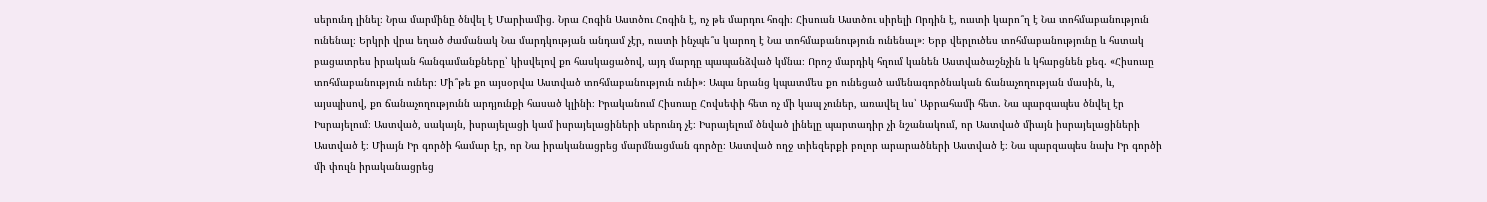սերունդ լինել։ Նրա մարմինը ծնվել է Մարիամից. Նրա Հոգին Աստծու Հոգին է, ոչ թե մարդու հոգի։ Հիսուսն Աստծու սիրելի Որդին է, ուստի կարո՞ղ է Նա տոհմաբանություն ունենալ։ Երկրի վրա եղած ժամանակ Նա մարդկության անդամ չէր, ուստի ինչպե՞ս կարող է Նա տոհմաբանություն ունենալ»։ Երբ վերլուծես տոհմաբանությունը և հստակ բացատրես իրական հանգամանքները՝ կիսվելով քո հասկացածով, այդ մարդը պապանձված կմնա։ Որոշ մարդիկ հղում կանեն Աստվածաշնչին և կհարցնեն քեզ. «Հիսուսը տոհմաբանություն ուներ։ Մի՞թե քո այսօրվա Աստված տոհմաբանություն ունի»։ Ապա նրանց կպատմես քո ունեցած ամենագործնական ճանաչողության մասին, և, այսպիսով, քո ճանաչողությունն արդյունքի հասած կլինի։ Իրականում Հիսուսը Հովսեփի հետ ոչ մի կապ չուներ, առավել ևս՝ Աբրահամի հետ. Նա պարզապես ծնվել էր Իսրայելում։ Աստված, սակայն, իսրայելացի կամ իսրայելացիների սերունդ չէ։ Իսրայելում ծնված լինելը պարտադիր չի նշանակում, որ Աստված միայն իսրայելացիների Աստված է։ Միայն Իր գործի համար էր, որ Նա իրականացրեց մարմնացման գործը։ Աստված ողջ տիեզերքի բոլոր արարածների Աստված է։ Նա պարզապես նախ Իր գործի մի փուլն իրականացրեց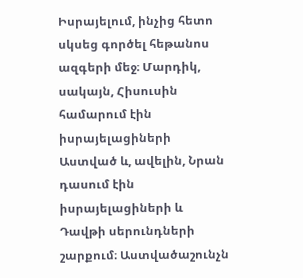Իսրայելում, ինչից հետո սկսեց գործել հեթանոս ազգերի մեջ։ Մարդիկ, սակայն, Հիսուսին համարում էին իսրայելացիների Աստված և, ավելին, Նրան դասում էին իսրայելացիների և Դավթի սերունդների շարքում։ Աստվածաշունչն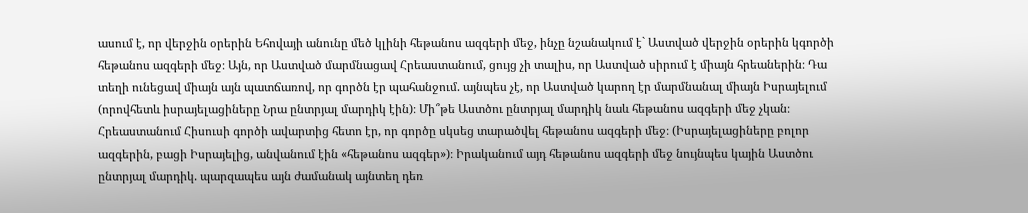ասում է, որ վերջին օրերին Եհովայի անունը մեծ կլինի հեթանոս ազգերի մեջ, ինչը նշանակում է` Աստված վերջին օրերին կգործի հեթանոս ազգերի մեջ։ Այն, որ Աստված մարմնացավ Հրեաստանում, ցույց չի տալիս, որ Աստված սիրում է միայն հրեաներին։ Դա տեղի ունեցավ միայն այն պատճառով, որ գործն էր պահանջում. այնպես չէ, որ Աստված կարող էր մարմնանալ միայն Իսրայելում (որովհետև իսրայելացիները Նրա ընտրյալ մարդիկ էին)։ Մի՞թե Աստծու ընտրյալ մարդիկ նաև հեթանոս ազգերի մեջ չկան։ Հրեաստանում Հիսուսի գործի ավարտից հետո էր, որ գործը սկսեց տարածվել հեթանոս ազգերի մեջ։ (Իսրայելացիները բոլոր ազգերին, բացի Իսրայելից, անվանում էին «հեթանոս ազգեր»)։ Իրականում այդ հեթանոս ազգերի մեջ նույնպես կային Աստծու ընտրյալ մարդիկ. պարզապես այն ժամանակ այնտեղ դեռ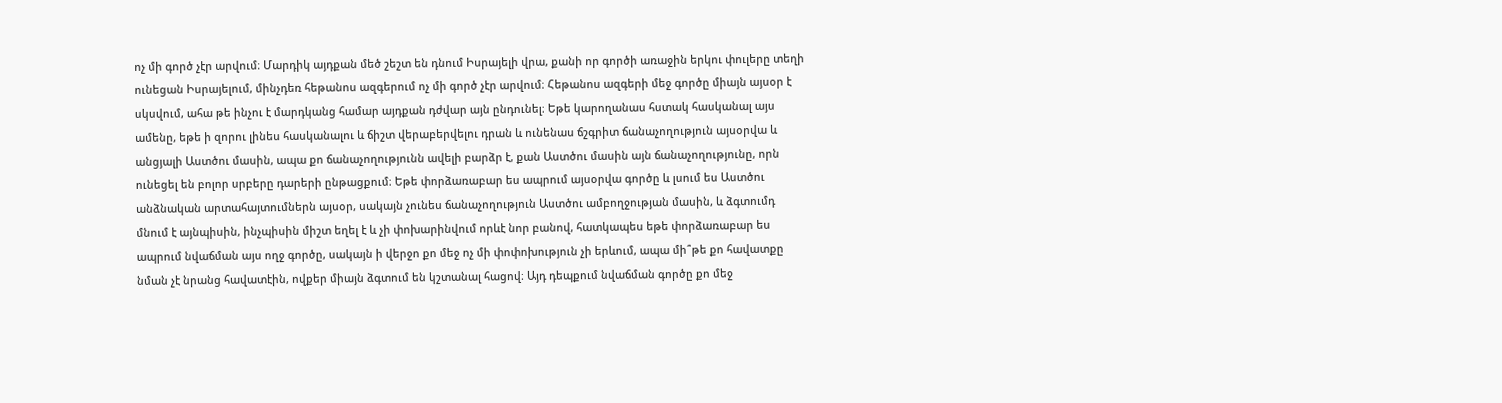ոչ մի գործ չէր արվում։ Մարդիկ այդքան մեծ շեշտ են դնում Իսրայելի վրա, քանի որ գործի առաջին երկու փուլերը տեղի ունեցան Իսրայելում, մինչդեռ հեթանոս ազգերում ոչ մի գործ չէր արվում։ Հեթանոս ազգերի մեջ գործը միայն այսօր է սկսվում, ահա թե ինչու է մարդկանց համար այդքան դժվար այն ընդունել։ Եթե կարողանաս հստակ հասկանալ այս ամենը, եթե ի զորու լինես հասկանալու և ճիշտ վերաբերվելու դրան և ունենաս ճշգրիտ ճանաչողություն այսօրվա և անցյալի Աստծու մասին, ապա քո ճանաչողությունն ավելի բարձր է, քան Աստծու մասին այն ճանաչողությունը, որն ունեցել են բոլոր սրբերը դարերի ընթացքում։ Եթե փորձառաբար ես ապրում այսօրվա գործը և լսում ես Աստծու անձնական արտահայտումներն այսօր, սակայն չունես ճանաչողություն Աստծու ամբողջության մասին, և ձգտումդ մնում է այնպիսին, ինչպիսին միշտ եղել է և չի փոխարինվում որևէ նոր բանով, հատկապես եթե փորձառաբար ես ապրում նվաճման այս ողջ գործը, սակայն ի վերջո քո մեջ ոչ մի փոփոխություն չի երևում, ապա մի՞թե քո հավատքը նման չէ նրանց հավատէին, ովքեր միայն ձգտում են կշտանալ հացով։ Այդ դեպքում նվաճման գործը քո մեջ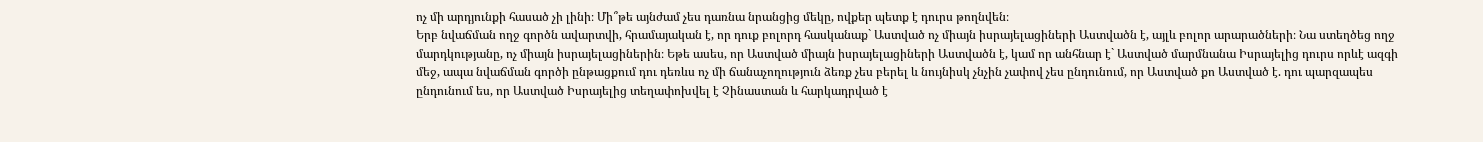ոչ մի արդյունքի հասած չի լինի։ Մի՞թե այնժամ չես դառնա նրանցից մեկը, ովքեր պետք է դուրս թողնվեն։
Երբ նվաճման ողջ գործն ավարտվի, հրամայական է, որ դուք բոլորդ հասկանաք` Աստված ոչ միայն իսրայելացիների Աստվածն է, այլև բոլոր արարածների։ Նա ստեղծեց ողջ մարդկությանը, ոչ միայն իսրայելացիներին։ Եթե ասես, որ Աստված միայն իսրայելացիների Աստվածն է, կամ որ անհնար է` Աստված մարմնանա Իսրայելից դուրս որևէ ազգի մեջ, ապա նվաճման գործի ընթացքում դու դեռևս ոչ մի ճանաչողություն ձեռք չես բերել և նույնիսկ չնչին չափով չես ընդունում, որ Աստված քո Աստված է. դու պարզապես ընդունում ես, որ Աստված Իսրայելից տեղափոխվել է Չինաստան և հարկադրված է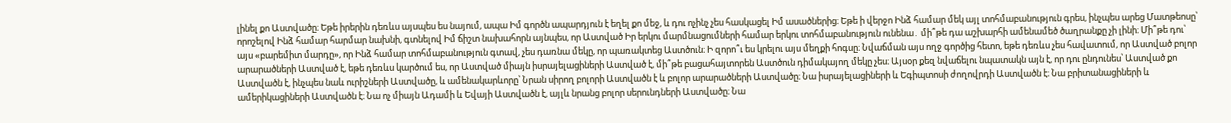լինել քո Աստվածը։ Եթե իրերին դեռևս այսպես ես նայում, ապա Իմ գործն ապարդյուն է եղել քո մեջ, և դու ոչինչ չես հասկացել Իմ ասածներից։ Եթե ի վերջո Ինձ համար մեկ այլ տոհմաբանություն գրես, ինչպես արեց Մատթեոսը՝ որոշելով Ինձ համար հարմար նախնի, գտնելով Իմ ճիշտ նախահորն այնպես, որ Աստված Իր երկու մարմնացումների համար երկու տոհմաբանություն ունենա․ մի՞թե դա աշխարհի ամենամեծ ծաղրանքը չի լինի։ Մի՞թե դու՝ այս «բարեմիտ մարդը», որ Ինձ համար տոհմաբանություն գտավ, չես դառնա մեկը, որ պառակտեց Աստծուն։ Ի զորո՞ւ ես կրելու այս մեղքի հոգսը։ Նվաճման այս ողջ գործից հետո, եթե դեռևս չես հավատում, որ Աստված բոլոր արարածների Աստված է, եթե դեռևս կարծում ես, որ Աստված միայն իսրայելացիների Աստված է, մի՞թե բացահայտորեն Աստծուն դիմակայող մեկը չես։ Այսօր քեզ նվաճելու նպատակն այն է, որ դու ընդունես՝ Աստված քո Աստվածն է, ինչպես նաև ուրիշների Աստվածը, և ամենակարևորը՝ Նրան սիրող բոլորի Աստվածն է և բոլոր արարածների Աստվածը։ Նա իսրայելացիների և Եգիպտոսի ժողովրդի Աստվածն է։ Նա բրիտանացիների և ամերիկացիների Աստվածն է։ Նա ոչ միայն Ադամի և Եվայի Աստվածն է, այլև նրանց բոլոր սերունդների Աստվածը։ Նա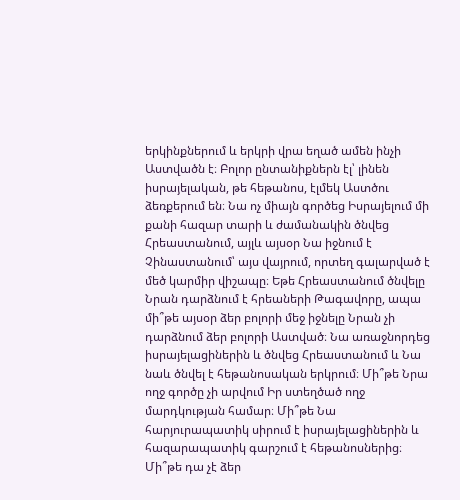երկինքներում և երկրի վրա եղած ամեն ինչի Աստվածն է։ Բոլոր ընտանիքներն էլ՝ լինեն իսրայելական, թե հեթանոս, էլմեկ Աստծու ձեռքերում են։ Նա ոչ միայն գործեց Իսրայելում մի քանի հազար տարի և ժամանակին ծնվեց Հրեաստանում, այլև այսօր Նա իջնում է Չինաստանում՝ այս վայրում, որտեղ գալարված է մեծ կարմիր վիշապը։ Եթե Հրեաստանում ծնվելը Նրան դարձնում է հրեաների Թագավորը, ապա մի՞թե այսօր ձեր բոլորի մեջ իջնելը Նրան չի դարձնում ձեր բոլորի Աստված։ Նա առաջնորդեց իսրայելացիներին և ծնվեց Հրեաստանում և Նա նաև ծնվել է հեթանոսական երկրում։ Մի՞թե Նրա ողջ գործը չի արվում Իր ստեղծած ողջ մարդկության համար։ Մի՞թե Նա հարյուրապատիկ սիրում է իսրայելացիներին և հազարապատիկ գարշում է հեթանոսներից։ Մի՞թե դա չէ ձեր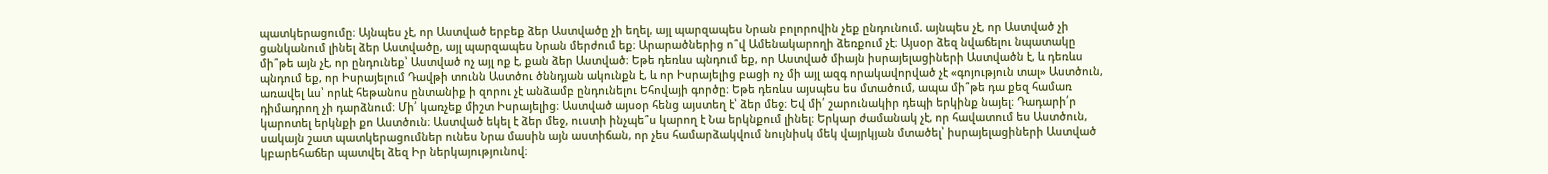պատկերացումը։ Այնպես չէ, որ Աստված երբեք ձեր Աստվածը չի եղել, այլ պարզապես Նրան բոլորովին չեք ընդունում. այնպես չէ, որ Աստված չի ցանկանում լինել ձեր Աստվածը, այլ պարզապես Նրան մերժում եք։ Արարածներից ո՞վ Ամենակարողի ձեռքում չէ։ Այսօր ձեզ նվաճելու նպատակը մի՞թե այն չէ, որ ընդունեք՝ Աստված ոչ այլ ոք է, քան ձեր Աստված։ Եթե դեռևս պնդում եք, որ Աստված միայն իսրայելացիների Աստվածն է, և դեռևս պնդում եք, որ Իսրայելում Դավթի տունն Աստծու ծննդյան ակունքն է, և որ Իսրայելից բացի ոչ մի այլ ազգ որակավորված չէ «գոյություն տալ» Աստծուն, առավել ևս՝ որևէ հեթանոս ընտանիք ի զորու չէ անձամբ ընդունելու Եհովայի գործը։ Եթե դեռևս այսպես ես մտածում, ապա մի՞թե դա քեզ համառ դիմադրող չի դարձնում։ Մի՛ կառչեք միշտ Իսրայելից։ Աստված այսօր հենց այստեղ է՝ ձեր մեջ։ Եվ մի՛ շարունակիր դեպի երկինք նայել։ Դադարի՛ր կարոտել երկնքի քո Աստծուն։ Աստված եկել է ձեր մեջ, ուստի ինչպե՞ս կարող է Նա երկնքում լինել։ Երկար ժամանակ չէ, որ հավատում ես Աստծուն, սակայն շատ պատկերացումներ ունես Նրա մասին այն աստիճան, որ չես համարձակվում նույնիսկ մեկ վայրկյան մտածել՝ իսրայելացիների Աստված կբարեհաճեր պատվել ձեզ Իր ներկայությունով։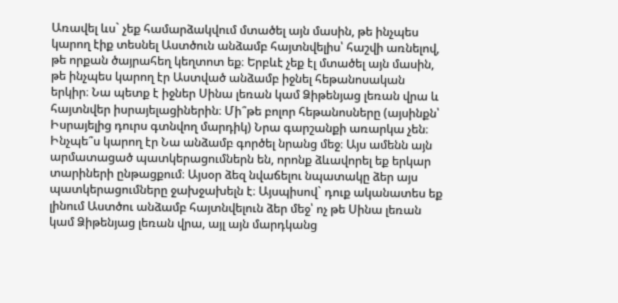Առավել ևս` չեք համարձակվում մտածել այն մասին, թե ինչպես կարող էիք տեսնել Աստծուն անձամբ հայտնվելիս՝ հաշվի առնելով, թե որքան ծայրահեղ կեղտոտ եք։ Երբևէ չեք էլ մտածել այն մասին, թե ինչպես կարող էր Աստված անձամբ իջնել հեթանոսական երկիր։ Նա պետք է իջներ Սինա լեռան կամ Ձիթենյաց լեռան վրա և հայտնվեր իսրայելացիներին։ Մի՞թե բոլոր հեթանոսները (այսինքն՝ Իսրայելից դուրս գտնվող մարդիկ) Նրա գարշանքի առարկա չեն։ Ինչպե՞ս կարող էր Նա անձամբ գործել նրանց մեջ։ Այս ամենն այն արմատացած պատկերացումներն են, որոնք ձևավորել եք երկար տարիների ընթացքում։ Այսօր ձեզ նվաճելու նպատակը ձեր այս պատկերացումները ջախջախելն է։ Այսպիսով` դուք ականատես եք լինում Աստծու անձամբ հայտնվելուն ձեր մեջ՝ ոչ թե Սինա լեռան կամ Ձիթենյաց լեռան վրա, այլ այն մարդկանց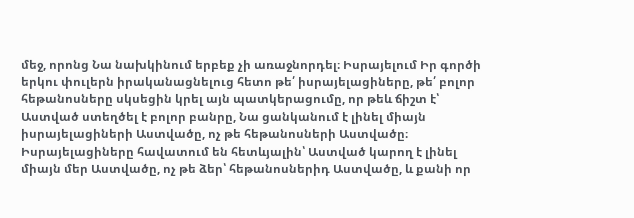մեջ, որոնց Նա նախկինում երբեք չի առաջնորդել։ Իսրայելում Իր գործի երկու փուլերն իրականացնելուց հետո թե՛ իսրայելացիները, թե՛ բոլոր հեթանոսները սկսեցին կրել այն պատկերացումը, որ թեև ճիշտ է՝ Աստված ստեղծել է բոլոր բանրը, Նա ցանկանում է լինել միայն իսրայելացիների Աստվածը, ոչ թե հեթանոսների Աստվածը։ Իսրայելացիները հավատում են հետևյալին՝ Աստված կարող է լինել միայն մեր Աստվածը, ոչ թե ձեր՝ հեթանոսներիդ Աստվածը, և քանի որ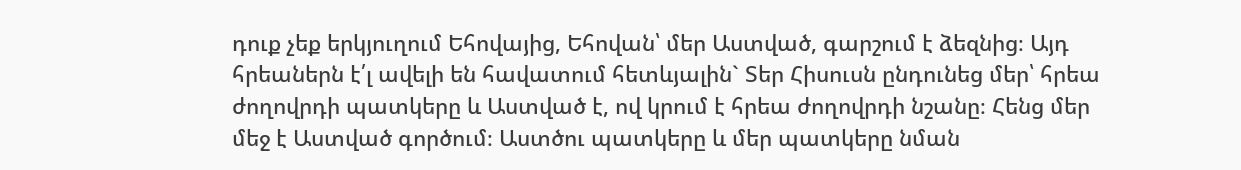դուք չեք երկյուղում Եհովայից, Եհովան՝ մեր Աստված, գարշում է ձեզնից։ Այդ հրեաներն է՛լ ավելի են հավատում հետևյալին` Տեր Հիսուսն ընդունեց մեր՝ հրեա ժողովրդի պատկերը և Աստված է, ով կրում է հրեա ժողովրդի նշանը։ Հենց մեր մեջ է Աստված գործում։ Աստծու պատկերը և մեր պատկերը նման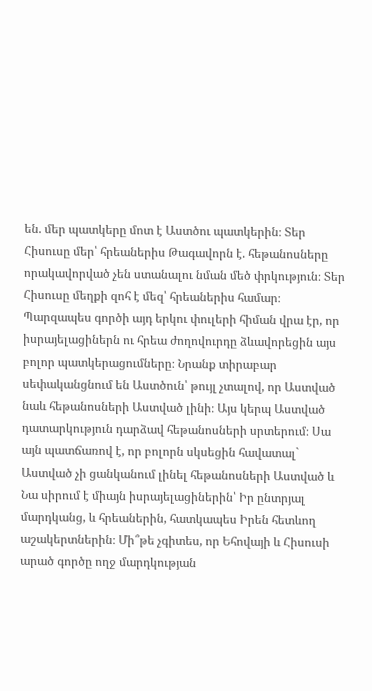են. մեր պատկերը մոտ է Աստծու պատկերին։ Տեր Հիսուսը մեր՝ հրեաներիս Թագավորն է. հեթանոսները որակավորված չեն ստանալու նման մեծ փրկություն։ Տեր Հիսուսը մեղքի զոհ է մեզ՝ հրեաներիս համար։ Պարզապես գործի այդ երկու փուլերի հիման վրա էր, որ իսրայելացիներն ու հրեա ժողովուրդը ձևավորեցին այս բոլոր պատկերացումները։ Նրանք տիրաբար սեփականցնում են Աստծուն՝ թույլ չտալով, որ Աստված նաև հեթանոսների Աստված լինի։ Այս կերպ Աստված դատարկություն դարձավ հեթանոսների սրտերում։ Սա այն պատճառով է, որ բոլորն սկսեցին հավատալ` Աստված չի ցանկանում լինել հեթանոսների Աստված և Նա սիրում է միայն իսրայելացիներին՝ Իր ընտրյալ մարդկանց, և հրեաներին, հատկապես Իրեն հետևող աշակերտներին։ Մի՞թե չգիտես, որ Եհովայի և Հիսուսի արած գործը ողջ մարդկության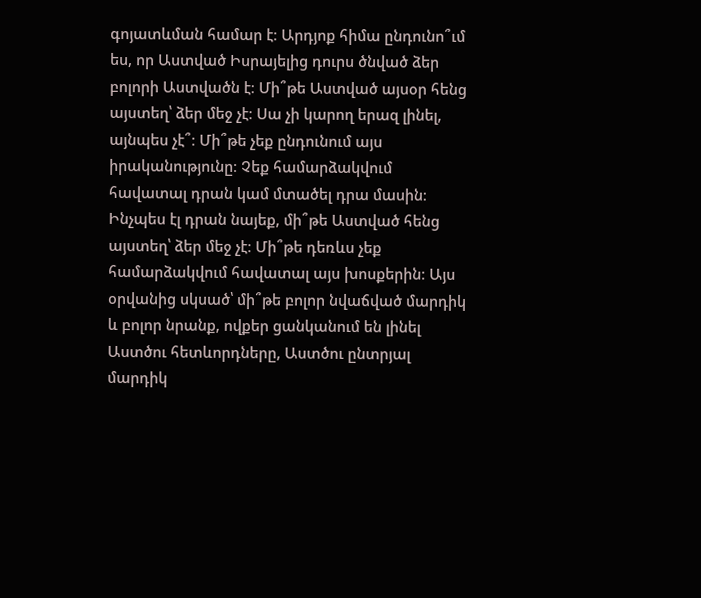գոյատևման համար է։ Արդյոք հիմա ընդունո՞ւմ ես, որ Աստված Իսրայելից դուրս ծնված ձեր բոլորի Աստվածն է։ Մի՞թե Աստված այսօր հենց այստեղ՝ ձեր մեջ չէ։ Սա չի կարող երազ լինել, այնպես չէ՞։ Մի՞թե չեք ընդունում այս իրականությունը։ Չեք համարձակվում հավատալ դրան կամ մտածել դրա մասին։ Ինչպես էլ դրան նայեք, մի՞թե Աստված հենց այստեղ՝ ձեր մեջ չէ։ Մի՞թե դեռևս չեք համարձակվում հավատալ այս խոսքերին։ Այս օրվանից սկսած՝ մի՞թե բոլոր նվաճված մարդիկ և բոլոր նրանք, ովքեր ցանկանում են լինել Աստծու հետևորդները, Աստծու ընտրյալ մարդիկ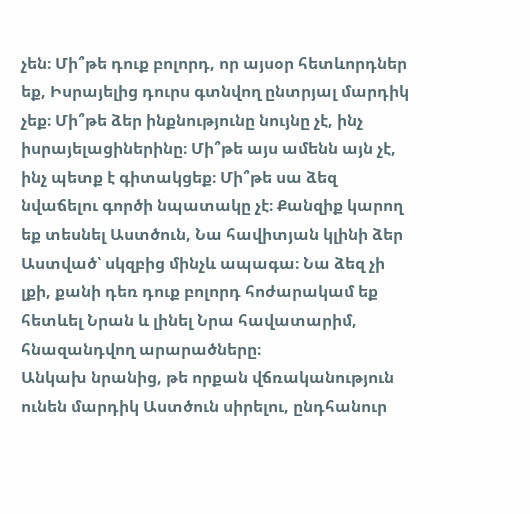չեն։ Մի՞թե դուք բոլորդ, որ այսօր հետևորդներ եք, Իսրայելից դուրս գտնվող ընտրյալ մարդիկ չեք։ Մի՞թե ձեր ինքնությունը նույնը չէ, ինչ իսրայելացիներինը։ Մի՞թե այս ամենն այն չէ, ինչ պետք է գիտակցեք։ Մի՞թե սա ձեզ նվաճելու գործի նպատակը չէ։ Քանզիք կարող եք տեսնել Աստծուն, Նա հավիտյան կլինի ձեր Աստված՝ սկզբից մինչև ապագա։ Նա ձեզ չի լքի, քանի դեռ դուք բոլորդ հոժարակամ եք հետևել Նրան և լինել Նրա հավատարիմ, հնազանդվող արարածները։
Անկախ նրանից, թե որքան վճռականություն ունեն մարդիկ Աստծուն սիրելու, ընդհանուր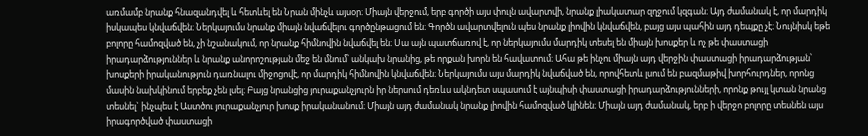առմամբ նրանք հնազանդվել և հետևել են Նրան մինչև այսօր։ Միայն վերջում, երբ գործի այս փուլն ավարտվի, նրանք լիակատար զղջում կզգան։ Այդ ժամանակ է, որ մարդիկ իսկապես կնվաճվեն։ Ներկայումս նրանք միայն նվաճվելու գործընթացում են։ Գործն ավարտվելուն պես նրանք լիովին կնվաճվեն, բայց այս պահին այդ դեպքը չէ։ Նույնիսկ եթե բոլորը համոզված են, չի նշանակում, որ նրանք հիմնովին նվաճվել են։ Սա այն պատճառով է, որ ներկայումս մարդիկ տեսել են միայն խոսքեր և ոչ թե փաստացի իրադարձություններ և նրանք անորոշության մեջ են մնում՝ անկախ նրանից, թե որքան խորն են հավատում։ Ահա թե ինչու միայն այդ վերջին փաստացի իրադարձության՝ խոսքերի իրականություն դառնալու միջոցովէ, որ մարդիկ հիմնովին կնվաճվեն։ Ներկայումս այս մարդիկ նվաճված են, որովհետև լսում են բազմաթիվ խորհուրդներ, որոնց մասին նախկինում երբեք չեն լսել։ Բայց նրանցից յուրաքանչյուրն իր ներսում դեռևս ակնդետ սպասում է այնպիսի փաստացի իրադարձությունների, որոնք թույլ կտան նրանց տեսնել` ինչպես է Աստծու յուրաքանչյուր խոսք իրականանում։ Միայն այդ ժամանակ նրանք լիովին համոզված կլինեն։ Միայն այդ ժամանակ, երբ ի վերջո բոլորը տեսնեն այս իրագործված փաստացի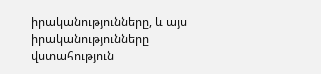իրականությունները, և այս իրականությունները վստահություն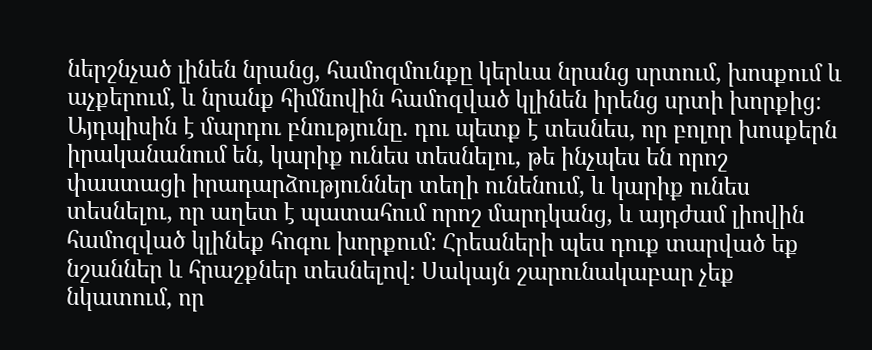ներշնչած լինեն նրանց, համոզմունքը կերևա նրանց սրտում, խոսքում և աչքերում, և նրանք հիմնովին համոզված կլինեն իրենց սրտի խորքից։ Այդպիսին է մարդու բնությունը. դու պետք է տեսնես, որ բոլոր խոսքերն իրականանում են, կարիք ունես տեսնելու, թե ինչպես են որոշ փաստացի իրադարձություններ տեղի ունենում, և կարիք ունես տեսնելու, որ աղետ է պատահում որոշ մարդկանց, և այդժամ լիովին համոզված կլինեք հոգու խորքում։ Հրեաների պես դուք տարված եք նշաններ և հրաշքներ տեսնելով։ Սակայն շարունակաբար չեք նկատում, որ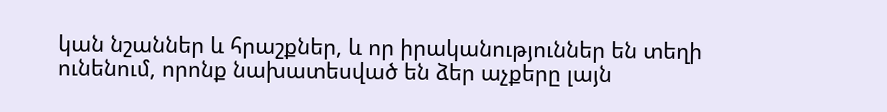կան նշաններ և հրաշքներ, և որ իրականություններ են տեղի ունենում, որոնք նախատեսված են ձեր աչքերը լայն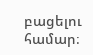բացելու համար։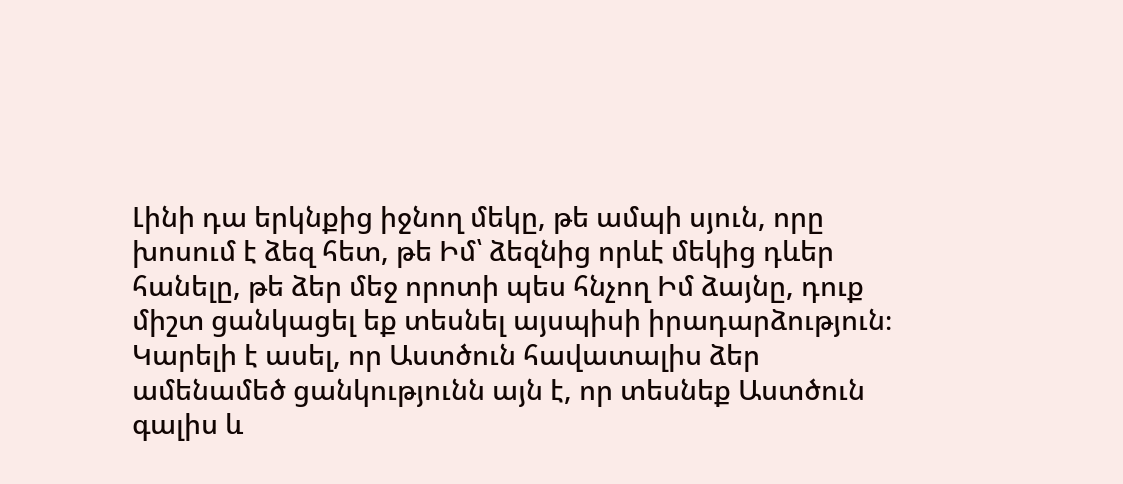Լինի դա երկնքից իջնող մեկը, թե ամպի սյուն, որը խոսում է ձեզ հետ, թե Իմ՝ ձեզնից որևէ մեկից դևեր հանելը, թե ձեր մեջ որոտի պես հնչող Իմ ձայնը, դուք միշտ ցանկացել եք տեսնել այսպիսի իրադարձություն։ Կարելի է ասել, որ Աստծուն հավատալիս ձեր ամենամեծ ցանկությունն այն է, որ տեսնեք Աստծուն գալիս և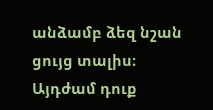անձամբ ձեզ նշան ցույց տալիս։ Այդժամ դուք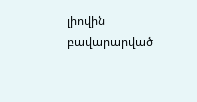լիովին բավարարված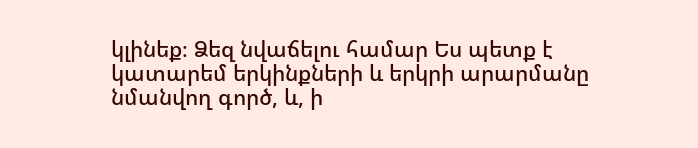կլինեք։ Ձեզ նվաճելու համար Ես պետք է կատարեմ երկինքների և երկրի արարմանը նմանվող գործ, և, ի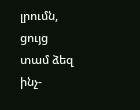լրումն, ցույց տամ ձեզ ինչ-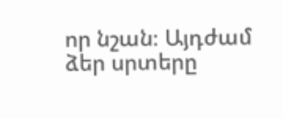որ նշան։ Այդժամ ձեր սրտերը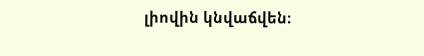լիովին կնվաճվեն։